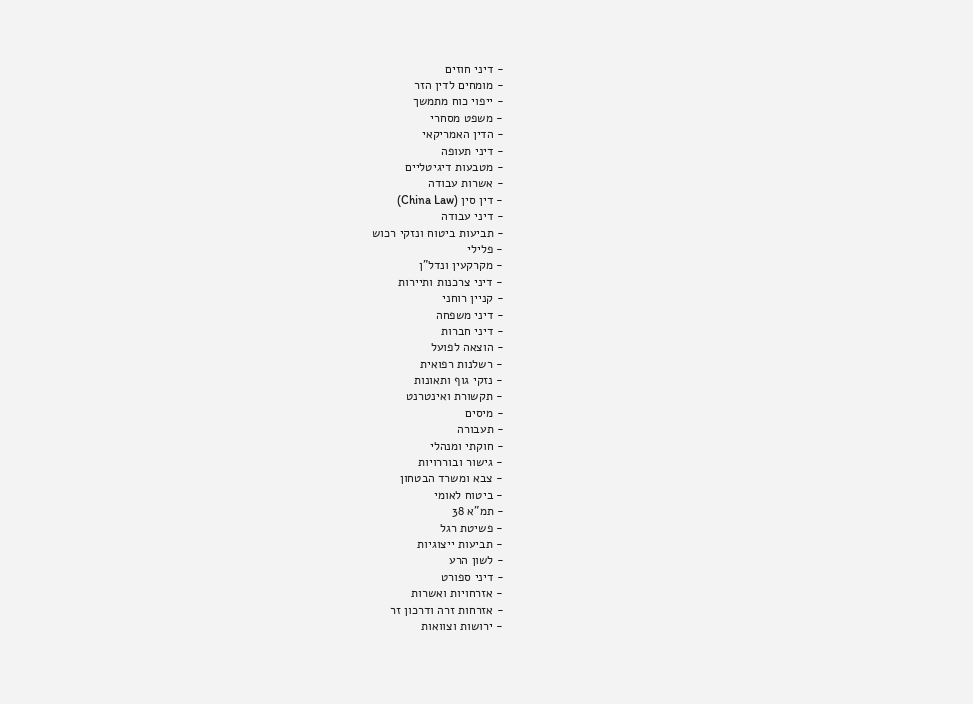- דיני חוזים
- מומחים לדין הזר
- ייפוי כוח מתמשך
- משפט מסחרי
- הדין האמריקאי
- דיני תעופה
- מטבעות דיגיטליים
- אשרות עבודה
- דין סין (China Law)
- דיני עבודה
- תביעות ביטוח ונזקי רכוש
- פלילי
- מקרקעין ונדל"ן
- דיני צרכנות ותיירות
- קניין רוחני
- דיני משפחה
- דיני חברות
- הוצאה לפועל
- רשלנות רפואית
- נזקי גוף ותאונות
- תקשורת ואינטרנט
- מיסים
- תעבורה
- חוקתי ומנהלי
- גישור ובוררויות
- צבא ומשרד הבטחון
- ביטוח לאומי
- תמ"א 38
- פשיטת רגל
- תביעות ייצוגיות
- לשון הרע
- דיני ספורט
- אזרחויות ואשרות
- אזרחות זרה ודרכון זר
- ירושות וצוואות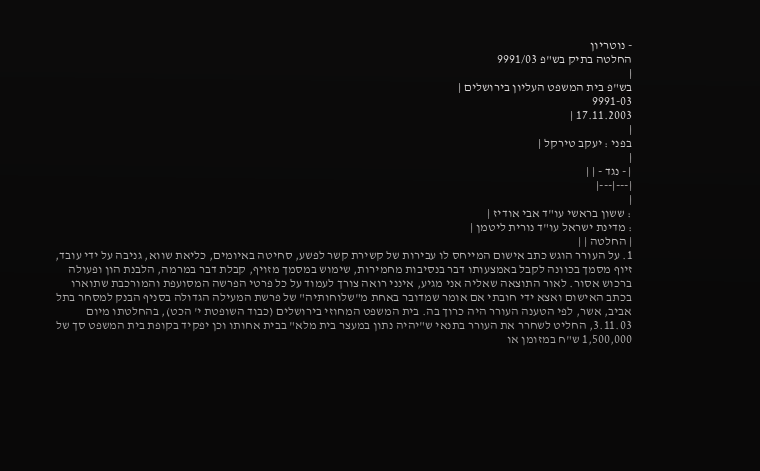- נוטריון
החלטה בתיק בש"פ 9991/03
|
בש"פ בית המשפט העליון בירושלים |
9991-03
17.11.2003 |
|
בפני : יעקב טירקל |
|
| - נגד - | |
|---|---|
|
: ששון בראשי עו"ד אבי אודיז |
: מדינת ישראל עו"ד נורית ליטמן |
| החלטה | |
1. על העורר הוגש כתב אישום המייחס לו עבירות של קשירת קשר לפשע, סחיטה באיומים, כליאת שווא, גניבה על ידי עובד, זיוף מסמך בכוונה לקבל באמצעותו דבר בנסיבות מחמירות, שימוש במסמך מזויף, קבלת דבר במרמה, הלבנת הון ופעולה ברכוש אסור. לאור התוצאה שאליה אני מגיע, אינני רואה צורך לעמוד על כל פרטי הפרשה המסועפת והמורכבת שתוארו בכתב האישום ואצא ידי חובתי אם אומר שמדובר באחת מ"שלוחותיה" של פרשת המעילה הגדולה בסניף הבנק למסחר בתל אביב, אשר, לפי הטענה העורר היה כרוך בה. בית המשפט המחוזי בירושלים (כבוד השופטת י' הכט), בהחלטתו מיום 3.11.03, החליט לשחרר את העורר בתנאי ש"יהיה נתון במעצר בית מלא" בבית אחותו וכן יפקיד בקופת בית המשפט סך של 1,500,000 ש"ח במזומן או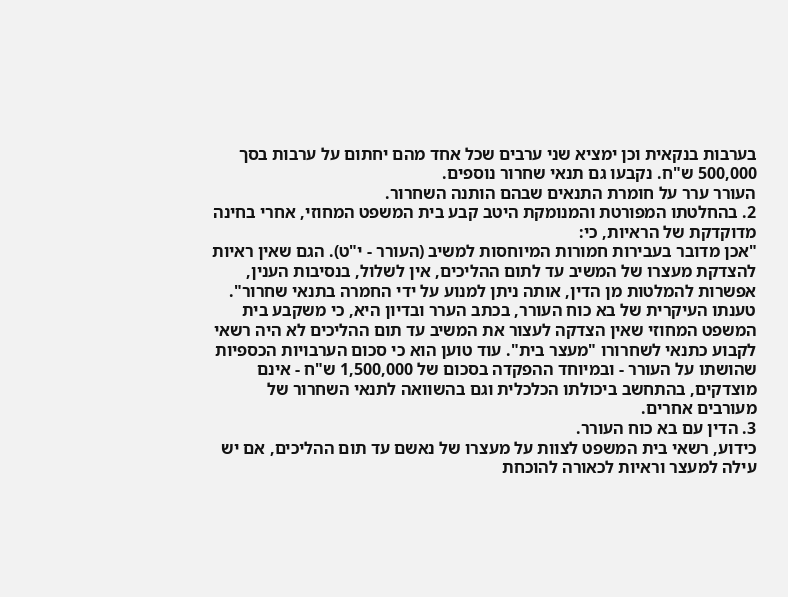בערבות בנקאית וכן ימציא שני ערבים שכל אחד מהם יחתום על ערבות בסך 500,000 ש"ח. נקבעו גם תנאי שחרור נוספים.
העורר ערר על חומרת התנאים שבהם הותנה השחרור.
2. בהחלטתו המפורטת והמנומקת היטב קבע בית המשפט המחוזי, אחרי בחינה מדוקדקת של הראיות, כי:
"אכן מדובר בעבירות חמורות המיוחסות למשיב (העורר - י"ט). הגם שאין ראיות להצדקת מעצרו של המשיב עד לתום ההליכים, אין לשלול, בנסיבות הענין, אפשרות להמלטות מן הדין, אותה ניתן למנוע על ידי החמרה בתנאי שחרור".
טענתו העיקרית של בא כוח העורר, בכתב הערר ובדיון היא, כי משקבע בית המשפט המחוזי שאין הצדקה לעצור את המשיב עד תום ההליכים לא היה רשאי לקבוע כתנאי לשחרורו "מעצר בית". עוד טוען הוא כי סכום הערבויות הכספיות שהושתו על העורר - ובמיוחד ההפקדה בסכום של 1,500,000 ש"ח - אינם מוצדקים, בהתחשב ביכולתו הכלכלית וגם בהשוואה לתנאי השחרור של מעורבים אחרים.
3. הדין עם בא כוח העורר.
כידוע, רשאי בית המשפט לצוות על מעצרו של נאשם עד תום ההליכים, אם יש עילה למעצר וראיות לכאורה להוכחת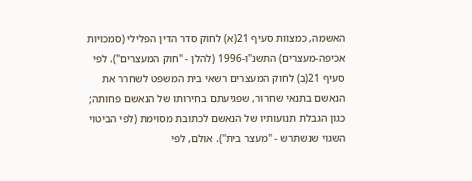האשמה, כמצוות סעיף 21(א) לחוק סדר הדין הפלילי (סמכויות אכיפה-מעצרים) התשנ"ו-1996 (להלן - "חוק המעצרים"). לפי סעיף 21(ב) לחוק המעצרים רשאי בית המשפט לשחרר את הנאשם בתנאי שחרור, שפגיעתם בחירותו של הנאשם פחותה; כגון הגבלת תנועותיו של הנאשם לכתובת מסוימת (לפי הביטוי השגוי שנשתרש - "מעצר בית"). אולם, לפי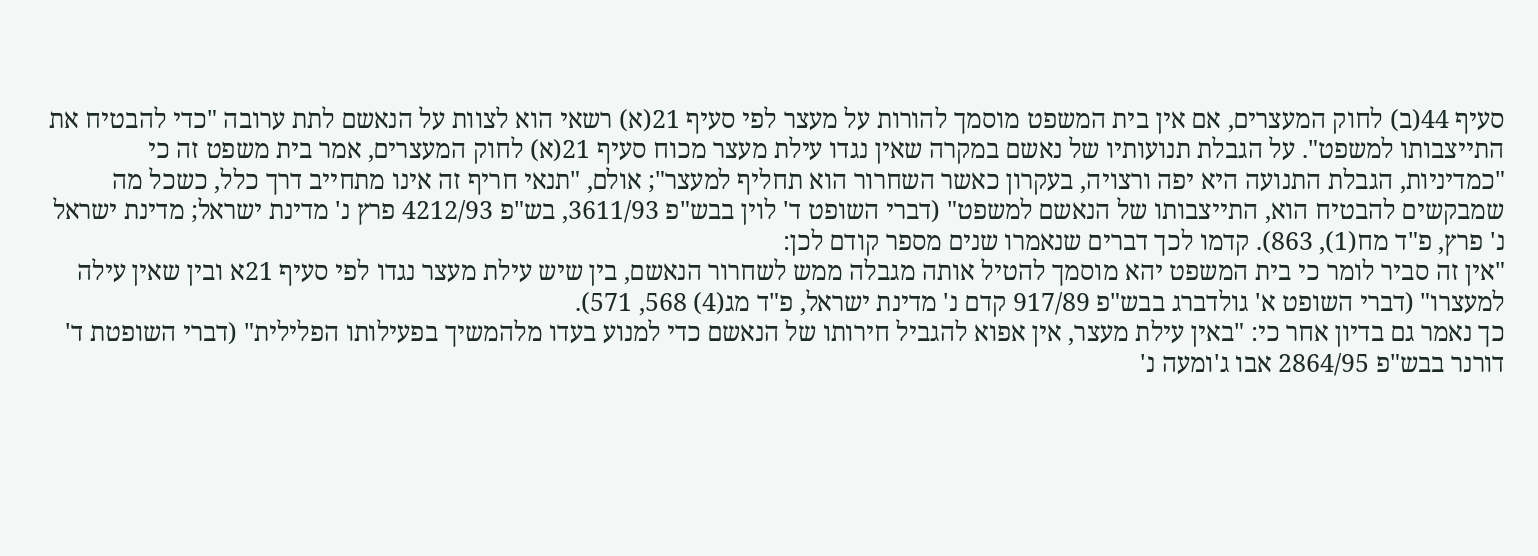סעיף 44(ב) לחוק המעצרים, אם אין בית המשפט מוסמך להורות על מעצר לפי סעיף 21(א) רשאי הוא לצוות על הנאשם לתת ערובה "כדי להבטיח את התייצבותו למשפט". על הגבלת תנועותיו של נאשם במקרה שאין נגדו עילת מעצר מכוח סעיף 21(א) לחוק המעצרים, אמר בית משפט זה כי "כמדיניות, הגבלת התנועה היא יפה ורצויה, בעקרון כאשר השחרור הוא תחליף למעצר"; אולם, "תנאי חריף זה אינו מתחייב דרך כלל, כשכל מה שמבקשים להבטיח הוא, התייצבותו של הנאשם למשפט" (דברי השופט ד' לוין בבש"פ 3611/93, בש"פ 4212/93 פרץ נ' מדינת ישראל; מדינת ישראל נ' פרץ, פ"ד מח(1), 863). קדמו לכך דברים שנאמרו שנים מספר קודם לכן:
"אין זה סביר לומר כי בית המשפט יהא מוסמך להטיל אותה מגבלה ממש לשחרור הנאשם, בין שיש עילת מעצר נגדו לפי סעיף 21א ובין שאין עילה למעצרו" (דברי השופט א' גולדברג בבש"פ 917/89 קדם נ' מדינת ישראל, פ"ד מג(4) 568, 571).
כך נאמר גם בדיון אחר כי: "באין עילת מעצר, אין אפוא להגביל חירותו של הנאשם כדי למנוע בעדו מלהמשיך בפעילותו הפלילית" (דברי השופטת ד' דורנר בבש"פ 2864/95 אבו ג'ומעה נ'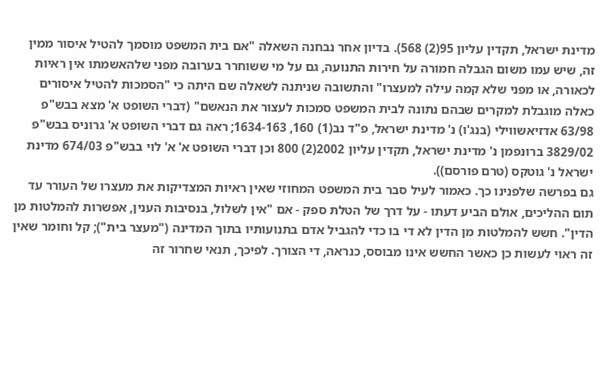מדינת ישראל, תקדין עליון 95(2) 568). בדיון אחר נבחנה השאלה "אם בית המשפט מוסמך להטיל איסור ממין זה, שיש עמו משום הגבלה חמורה על חירות התנועה, גם על מי ששוחרר בערובה מפני שלהאשמתו אין ראיות לכאורה, או מפני שלא קמה עילה למעצרו" והתשובה שניתנה לשאלה שם היתה כי "הסמכות להטיל איסורים כאלה מוגבלת למקרים שבהם נתונה לבית המשפט סמכות לעצור את הנאשם" (דברי השופט א' מצא בבש"פ 63/98 אדזיאשווילי (בנג'ו) נ' מדינת ישראל, פ"ד נב(1) 160, 1634-163; ראה גם דברי השופט א' גרוניס בבש"פ 3829/02 ברונפמן נ' מדינת ישראל, תקדין עליון 2002(2) 800 וכן דברי השופט א' א' לוי בבש"פ 674/03 מדינת ישראל נ' גוטקס (טרם פורסם)).
גם בפרשה שלפנינו כך. כאמור לעיל סבר בית המשפט המחוזי שאין ראיות המצדיקות את מעצרו של העורר עד תום ההליכים, אולם הביע דעתו - על דרך של הטלת ספק - אם "אין לשלול, בנסיבות הענין, אפשרות להמלטות מן הדין". חשש להמלטות מן הדין לא די בו כדי להגביל אדם בתנועותיו בתוך המדינה ("מעצר בית"); קל וחומר שאין זה ראוי לעשות כן כאשר החשש אינו מבוסס, כנראה, די הצורך. לפיכך, תנאי שחרור זה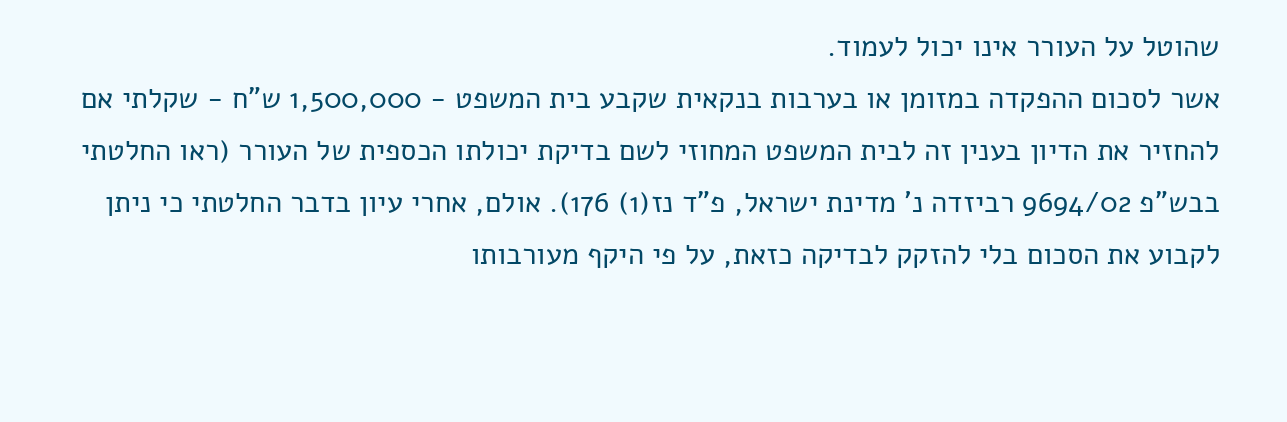שהוטל על העורר אינו יכול לעמוד.
אשר לסכום ההפקדה במזומן או בערבות בנקאית שקבע בית המשפט - 1,500,000 ש"ח - שקלתי אם להחזיר את הדיון בענין זה לבית המשפט המחוזי לשם בדיקת יכולתו הכספית של העורר (ראו החלטתי בבש"פ 9694/02 רביזדה נ' מדינת ישראל, פ"ד נז(1) 176). אולם, אחרי עיון בדבר החלטתי כי ניתן לקבוע את הסכום בלי להזקק לבדיקה כזאת, על פי היקף מעורבותו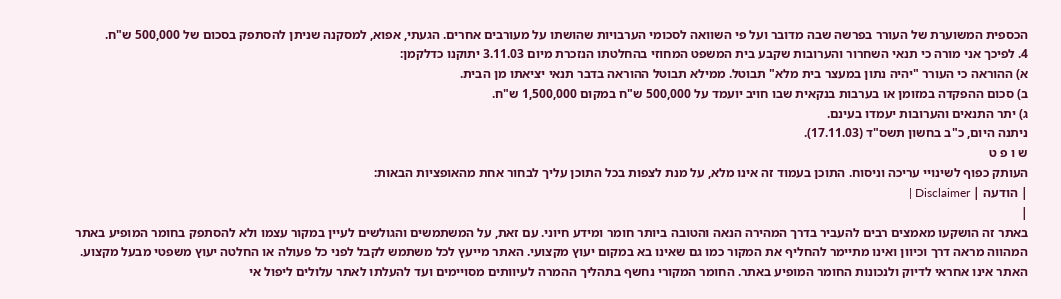הכספית המשוערת של העורר בפרשה שבה מדובר ועל פי השוואה לסכומי הערבויות שהושתו על מעורבים אחרים. הגעתי, אפוא, למסקנה שניתן להסתפק בסכום של 500,000 ש"ח.
4. לפיכך אני מורה כי תנאי השחרור והערובות שקבע בית המשפט המחוזי בהחלטתו הנזכרת מיום 3.11.03 יתוקנו כדלקמן:
א) ההוראה כי העורר "יהיה נתון במעצר בית מלא" תבוטל. ממילא תבוטל ההוראה בדבר תנאי יציאתו מן הבית.
ב) סכום ההפקדה במזומן או בערבות בנקאית שבו חויב יועמד על 500,000 ש"ח במקום 1,500,000 ש"ח.
ג) יתר התנאים והערובות יעמדו בעינם.
ניתנה היום, כ"ב בחשון תשס"ד (17.11.03).
ש ו פ ט
העותק כפוף לשינויי עריכה וניסוח. התוכן בעמוד זה אינו מלא, על מנת לצפות בכל התוכן עליך לבחור אחת מהאופציות הבאות:
| הודעה | Disclaimer |
|
באתר זה הושקעו מאמצים רבים להעביר בדרך המהירה הנאה והטובה ביותר חומר ומידע חיוני. עם זאת, על המשתמשים והגולשים לעיין במקור עצמו ולא להסתפק בחומר המופיע באתר המהווה מראה דרך וכיוון ואינו מתיימר להחליף את המקור כמו גם שאינו בא במקום יעוץ מקצועי. האתר מייעץ לכל משתמש לקבל לפני כל פעולה או החלטה יעוץ משפטי מבעל מקצוע. האתר אינו אחראי לדיוק ולנכונות החומר המופיע באתר. החומר המקורי נחשף בתהליך ההמרה לעיוותים מסויימים ועד להעלתו לאתר עלולים ליפול אי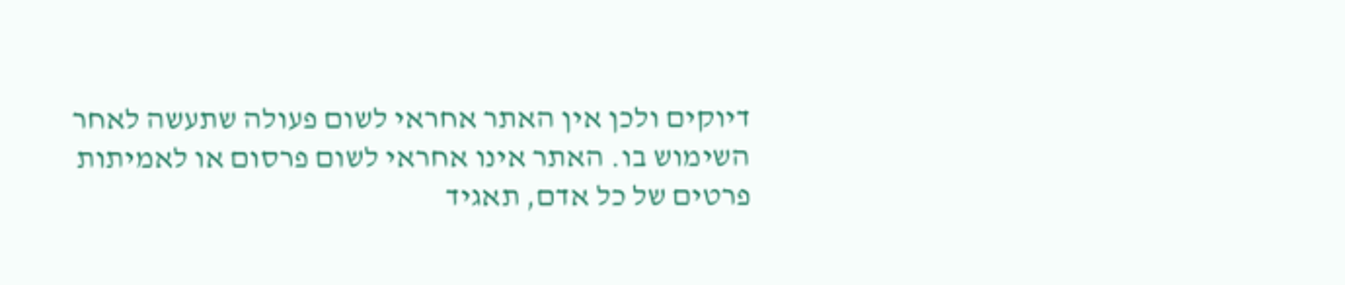דיוקים ולכן אין האתר אחראי לשום פעולה שתעשה לאחר השימוש בו. האתר אינו אחראי לשום פרסום או לאמיתות פרטים של כל אדם, תאגיד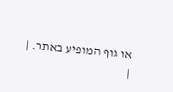או גוף המופיע באתר. |
|